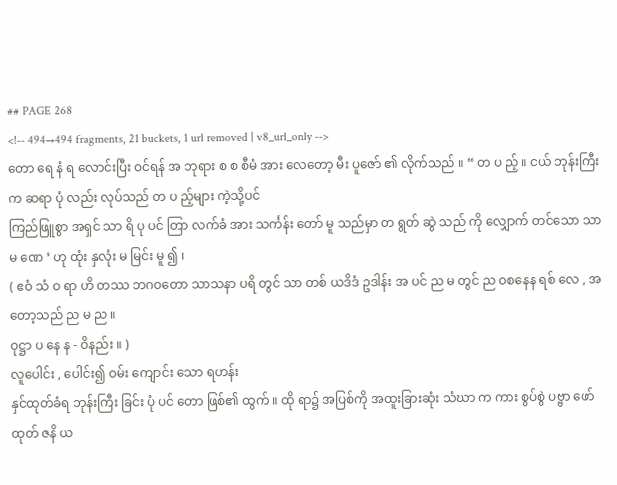## PAGE 268
<!-- 494→494 fragments, 21 buckets, 1 url removed | v8_url_only -->
တော ရေ နံ ရ လောင်းပြီး ဝင်ရန် အ ဘုရား စ စ စီမံ အား လေတော့ မီး ပူဇော် ၏ လိုက်သည် ။ “ တ ပ ည့် ။ ငယ် ဘုန်းကြီး က ဆရာ ပုံ လည်း လုပ်သည် တ ပ ည့်များ ကဲ့သို့ပင်
ကြည်ဖြူစွာ အရှင် သာ ရိ ပု ပင် တြာ လက်ခံ အား သင်္ကန်း တော် မူ သည်မှာ တ ရွတ် ဆွဲ သည် ကို လျှောက် တင်သော သာ မ ဏေ ’ ဟု ထုံး နှလုံး မ မြင်း မူ ၍ ၊
( ဧဝံ သံ ဝ ရာ ဟိ တဿ ဘဂဝတော သာသနာ ပရိ တွင် သာ တစ် ယဒိဒံ ဥဒါန်း အ ပင် ည မ တွင် ည ဝစနေန ရစ် လေ , အ တော့သည် ည မ ည ။
ဝုဋ္ဌာ ပ နေ န - ဝိနည်း ။ )
လူပေါင်း , ပေါင်း၍ ဝမ်း ကျောင်း သော ရဟန်း
နှင်ထုတ်ခံရ ဘုန်းကြီး ခြင်း ပုံ ပင် တော ဖြစ်၏ ထွက် ။ ထို ရာ၌ အပြစ်ကို အထူးခြားဆုံး သံဃာ က ကား စွပ်စွဲ ပဗ္ဗာ ဖော်ထုတ် ဇနိ ယ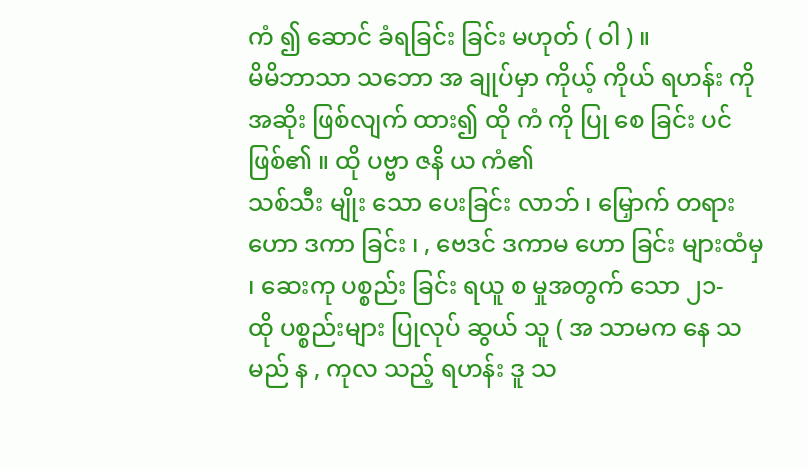ကံ ၍ ဆောင် ခံရခြင်း ခြင်း မဟုတ် ( ဝါ ) ။
မိမိဘာသာ သဘော အ ချုပ်မှာ ကိုယ့် ကိုယ် ရဟန်း ကို အဆိုး ဖြစ်လျက် ထား၍ ထို ကံ ကို ပြု စေ ခြင်း ပင် ဖြစ်၏ ။ ထို ပဗ္ဗာ ဇနိ ယ ကံ၏
သစ်သီး မျိုး သော ပေးခြင်း လာဘ် ၊ မြှောက် တရား ဟော ဒကာ ခြင်း ၊ , ဗေဒင် ဒကာမ ဟော ခြင်း များထံမှ ၊ ဆေးကု ပစ္စည်း ခြင်း ရယူ စ မှုအတွက် သော ၂၁-
ထို ပစ္စည်းများ ပြုလုပ် ဆွယ် သူ ( အ သာမက နေ သ မည် န , ကုလ သည့် ရဟန်း ဒူ သ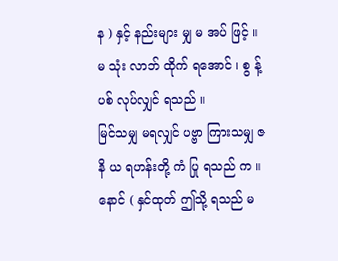န ) နှင့် နည်းများ မျှ မ အပ် ဖြင့် ။ မ သုံး လာဘ် ထိုက် ရအောင် ၊ စွ န့် ပစ် လုပ်လျှင် ရသည် ။
မြင်သမျှ မရလျှင် ပဗ္ဗာ ကြားသမျှ ဇနိ ယ ရဟန်းတို့ ကံ ပြု ရသည် က ။ နောင် ( နှင်ထုတ် ဤသို့ ရသည် မ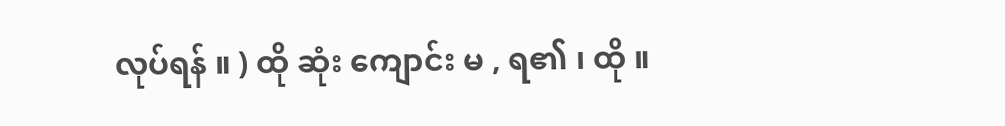လုပ်ရန် ။ ) ထို ဆုံး ကျောင်း မ , ရ၏ ၊ ထို ။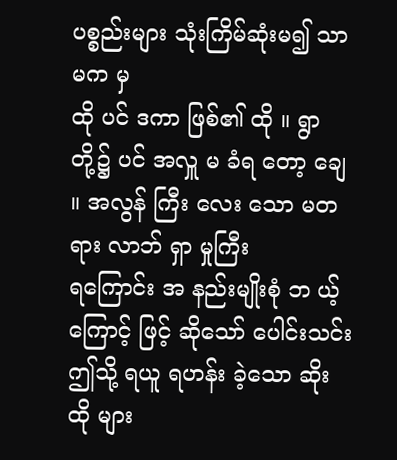ပစ္စည်းများ သုံးကြိမ်ဆုံးမ၍ သာမက မှ
ထို ပင် ဒကာ ဖြစ်၏ ထို ။ ရွာ တို့၌ ပင် အလှူ မ ခံရ တော့ ချေ ။ အလွန် ကြီး လေး သော မတရား လာဘ် ရှာ မှုကြီး
ရကြောင်း အ နည်းမျိုးစုံ ဘ ယ့် ကြောင့် ဖြင့် ဆိုသော် ပေါင်းသင်း ဤသို့ ရယူ ရဟန်း ခဲ့သော ဆိုး ထို များ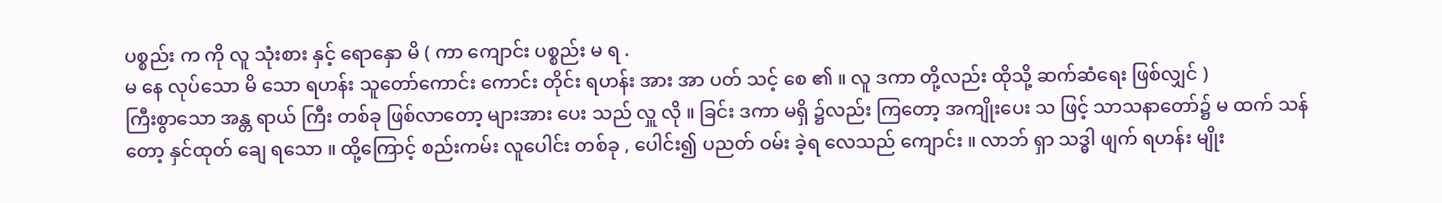ပစ္စည်း က ကို လူ သုံးစား နှင့် ရောနှော မိ ( ကာ ကျောင်း ပစ္စည်း မ ရ .
မ နေ လုပ်သော မိ သော ရဟန်း သူတော်ကောင်း ကောင်း တိုင်း ရဟန်း အား အာ ပတ် သင့် စေ ၏ ။ လူ ဒကာ တို့လည်း ထိုသို့ ဆက်ဆံရေး ဖြစ်လျှင် )
ကြီးစွာသော အန္တ ရာယ် ကြီး တစ်ခု ဖြစ်လာတော့ များအား ပေး သည် လှူ လို ။ ခြင်း ဒကာ မရှိ ၌လည်း ကြတော့ အကျိုးပေး သ ဖြင့် သာသနာတော်၌ မ ထက် သန်
တော့ နှင်ထုတ် ချေ ရသော ။ ထို့ကြောင့် စည်းကမ်း လူပေါင်း တစ်ခု , ပေါင်း၍ ပညတ် ဝမ်း ခဲ့ရ လေသည် ကျောင်း ။ လာဘ် ရှာ သဒ္ဓါ ဖျက် ရဟန်း မျိုး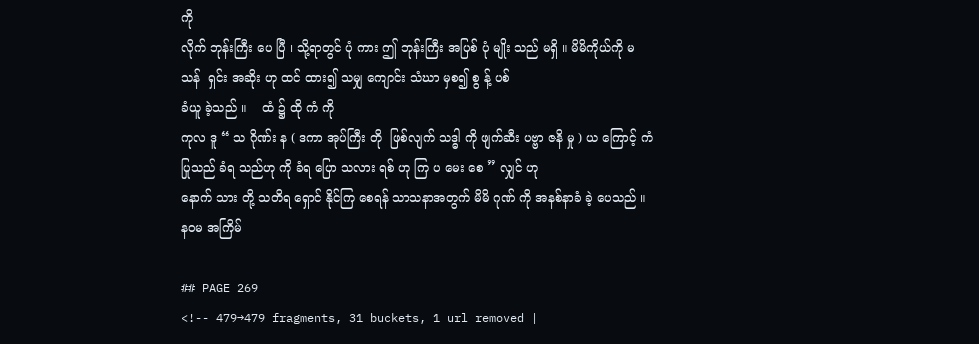ကို
လိုက် ဘုန်းကြီး ပေ ပြီ ၊ သို့ရာတွင် ပုံ ကား ဤ ဘုန်းကြီး အပြစ် ပုံ မျိုး သည် မရှိ ။ မိမိကိုယ်ကို မ သန်  ရှင်း အဆိုး ဟု ထင် ထား၍ သမျှ ကျောင်း သံဃာ မှစ၍ စွ န့် ပစ်
ခံယူ ခဲ့သည် ။    ထံ ၌ ထို ကံ ကို
ကုလ ဒူ “ သ ဂိုဏ်း န ( ဒကာ အုပ်ကြီး တို  ဖြစ်လျက် သဒ္ဓါ ကို ဖျက်ဆီး ပဗ္ဗာ ဇနိ မှု ) ယ ကြောင့် ကံ ပြုသည် ခံရ သည်ဟု ကို ခံရ ပြော သလား ရစ် ဟု ကြ ပ မေး စေ ” လျှင် ဟု
နောက် သား တို့ သတိရ ရှောင် နိုင်ကြ စေရန် သာသနာအတွက် မိမိ ဂုဏ် ကို အနစ်နာခံ ခဲ့ ပေသည် ။
နဝမ အကြိမ်

## PAGE 269
<!-- 479→479 fragments, 31 buckets, 1 url removed |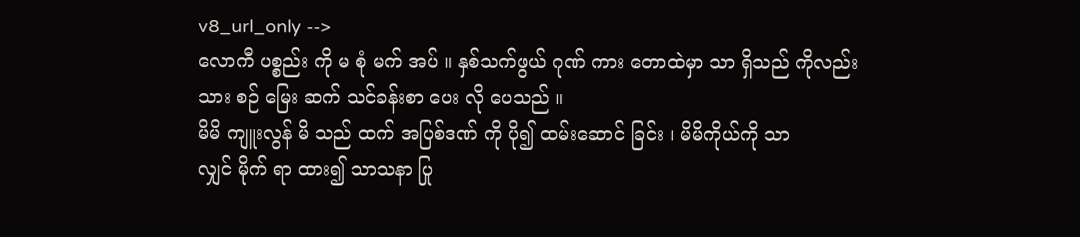v8_url_only -->
လောကီ ပစ္စည်း ကို မ စုံ မက် အပ် ။ နှစ်သက်ဖွယ် ဂုဏ် ကား တောထဲမှာ သာ ရှိသည် ကိုလည်း
သား စဉ် မြေး ဆက် သင်ခန်းစာ ပေး လို ပေသည် ။
မိမိ ကျူးလွန် မိ သည် ထက် အပြစ်ဒဏ် ကို ပို၍ ထမ်းဆောင် ခြင်း ၊ မိမိကိုယ်ကို သာ
လျှင် မိုက် ရာ ထား၍ သာသနာ ပြု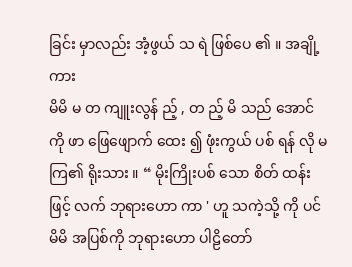ခြင်း မှာလည်း အံ့ဖွယ် သ ရဲ ဖြစ်ပေ ၏ ။ အချို့ ကား
မိမိ မ တ ကျူးလွန် ည့် , တ ည့် မိ သည် အောင် ကို ဖာ ဖြေဖျောက် ထေး ၍ ဖုံးကွယ် ပစ် ရန် လို မ ကြ၏ ရိုးသား ။ “ မိုးကြိုးပစ် သော စိတ် ထန်း ဖြင့် လက် ဘုရားဟော ကာ ' ဟူ သကဲ့သို့ ကို ပင်
မိမိ အပြစ်ကို ဘုရားဟော ပါဠိတော်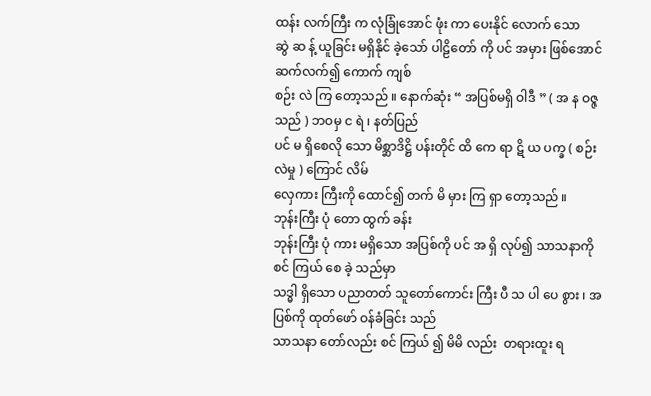ထန်း လက်ကြီး က လုံခြုံအောင် ဖုံး ကာ ပေးနိုင် လောက် သော
ဆွဲ ဆ န့် ယူခြင်း မရှိနိုင် ခဲ့သော် ပါဠိတော် ကို ပင် အမှား ဖြစ်အောင် ဆက်လက်၍ ကောက် ကျစ်
စဉ်း လဲ ကြ တော့သည် ။ နောက်ဆုံး “ အပြစ်မရှိ ဝါဒီ ” ( အ န ဝဇ္ဇ သည် ) ဘဝမှ င ရဲ ၊ နတ်ပြည်
ပင် မ ရှိစေလို သော မိစ္ဆာဒိဋ္ဌိ ပန်းတိုင် ထိ ကေ ရာ ဋိ ယ ပက္ခ ( စဉ်း လဲမှု ) ကြောင် လိမ်
လှေကား ကြီးကို ထောင်၍ တက် မိ မှား ကြ ရှာ တော့သည် ။
ဘုန်းကြီး ပုံ တော ထွက် ခန်း
ဘုန်းကြီး ပုံ ကား မရှိသော အပြစ်ကို ပင် အ ရှိ လုပ်၍ သာသနာကို စင် ကြယ် စေ ခဲ့ သည်မှာ
သဒ္ဓါ ရှိသော ပညာတတ် သူတော်ကောင်း ကြီး ပီ သ ပါ ပေ စွား ၊ အပြစ်ကို ထုတ်ဖော် ဝန်ခံခြင်း သည်
သာသနာ တော်လည်း စင် ကြယ် ၍ မိမိ လည်း  တရားထူး ရ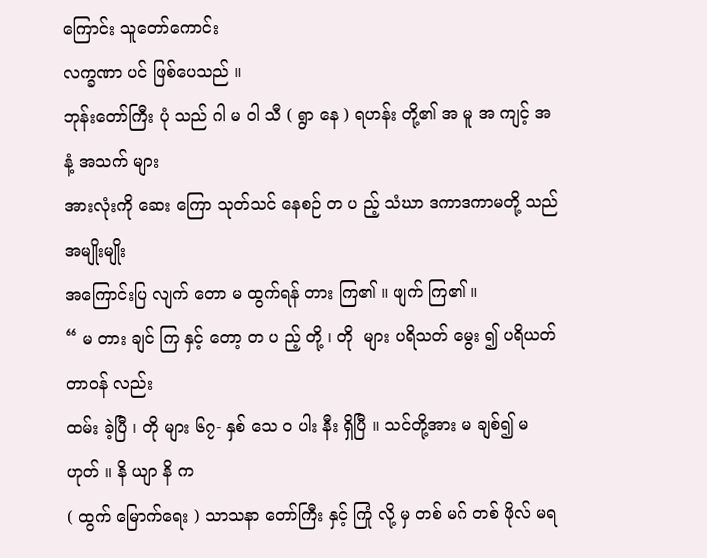ကြောင်း သူတော်ကောင်း
လက္ခဏာ ပင် ဖြစ်ပေသည် ။
ဘုန်းတော်ကြီး ပုံ သည် ဂါ မ ဝါ သီ ( ရွာ နေ ) ရဟန်း တို့၏ အ မူ အ ကျင့် အနံ့ အသက် များ
အားလုံးကို ဆေး ကြော သုတ်သင် နေစဉ် တ ပ ည့် သံဃာ ဒကာဒကာမတို့ သည် အမျိုးမျိုး
အကြောင်းပြ လျက် တော မ ထွက်ရန် တား ကြ၏ ။ ဖျက် ကြ၏ ။
“ မ တား ချင် ကြ နှင့် တော့ တ ပ ည့် တို့ ၊ တို  များ ပရိသတ် မွေး ၍ ပရိယတ် တာဝန် လည်း
ထမ်း ခဲ့ပြီ ၊ တို များ ၆၇- နှစ် သေ ဝ ပါး နီး ရှိပြီ ။ သင်တို့အား မ ချစ်၍ မဟုတ် ။ နိ ယျာ နိ က
( ထွက် မြောက်ရေး ) သာသနာ တော်ကြီး နှင့် ကြုံ လို့ မှ တစ် မဂ် တစ် ဖိုလ် မရ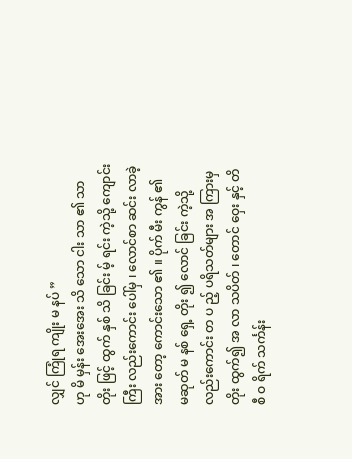လျှင် ကြုံရ ကျိုး မ နပ် ”
ဟု မိ မှန်း အေးအေး သိ သော ငါး သာ ၏ သာ တိုး ဖြင့် ထွက် နှစ် သိ ခြင်း မ့် ရင်း ကဲ့သို့ ကျောင်းကြီး လည်းကောင်း ပေါ်မှ ၊ လောင်စာ ဆင်း လာခဲ့ အား တော့ ကောင်းသော ၏ ။ ပိုက် မီး ကွန် ၏
မဆုတ် မ နစ် ရှေ့ တိုး ၍ လောင် ခြင်း ကဲ့သို့ လည်းကောင်း တ ပ ည့် ပရိသတ်များ အ ကြားမှ
တိုး ထွက်၍ အ လာ သပိတ် ၊ တောင် ဝှေး နှင့် တိ စီ ဝ ရိက် သင်္ကန်း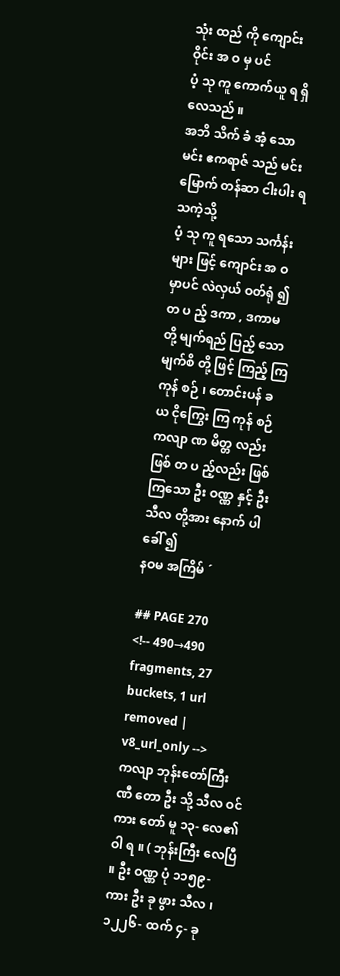သုံး ထည် ကို ကျောင်း ဝိုင်း အ ဝ မှ ပင်
ပံ့ သု ကူ ကောက်ယူ ရ ရှိလေသည် ။
အဘိ သိက် ခံ အံ့ သော မင်း ဧကရာဇ် သည် မင်း မြောက် တန်ဆာ ငါးပါး ရသကဲ့သို့
ပံ့ သု ကူ ရသော သင်္ကန်း များ ဖြင့် ကျောင်း အ ဝ မှာပင် လဲလှယ် ဝတ်ရုံ ၍ တ ပ ည့် ဒကာ , ဒကာမ
တို့ မျက်ရည် ပြည့် သော မျက်စိ တို့ ဖြင့် ကြည့် ကြ ကုန် စဉ် ၊ တောင်းပန် ခ ယ ငိုကြွေး ကြ ကုန် စဉ်
ကလျာ ဏ မိတ္တ လည်းဖြစ် တ ပ ည့်လည်း ဖြစ်ကြသော ဦး ဝဏ္ဏ နှင့် ဦး သီလ တို့အား နောက် ပါ ခေါ် ၍
နဝမ အကြိမ် ´

## PAGE 270
<!-- 490→490 fragments, 27 buckets, 1 url removed | v8_url_only -->
ကလျာ ဘုန်းတော်ကြီး ဏီ တော ဦး သို့ သီလ ဝင် ကား တော် မူ ၁၃- လေ၏ ဝါ ရ ။ ( ဘုန်းကြီး လေပြီ ။ ဦး ဝဏ္ဏ ပုံ ၁၁၅၉- ကား ဦး ခု ဖွား သီလ ၊ ၁၂၂၆- ထက် ၄- ခု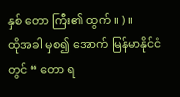နှစ် တော ကြီး၏ ထွက် ။ ) ။
ထိုအခါ မှစ၍ အောက် မြန်မာနိုင်ငံတွင် “ တော ရ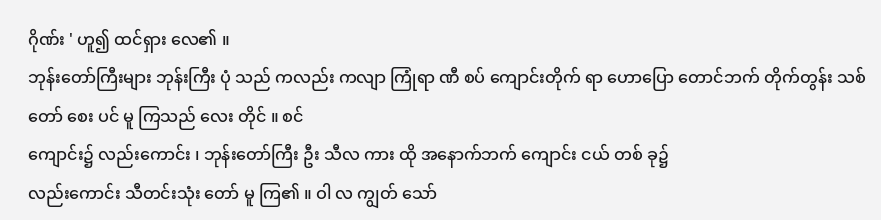ဂိုဏ်း ' ဟူ၍ ထင်ရှား လေ၏ ။
ဘုန်းတော်ကြီးများ ဘုန်းကြီး ပုံ သည် ကလည်း ကလျာ ကြုံရာ ဏီ စပ် ကျောင်းတိုက် ရာ ဟောပြော တောင်ဘက် တိုက်တွန်း သစ် တော် စေး ပင် မူ ကြသည် လေး တိုင် ။ စင်
ကျောင်း၌ လည်းကောင်း ၊ ဘုန်းတော်ကြီး ဦး သီလ ကား ထို အနောက်ဘက် ကျောင်း ငယ် တစ် ခု၌
လည်းကောင်း သီတင်းသုံး တော် မူ ကြ၏ ။ ဝါ လ ကျွတ် သော်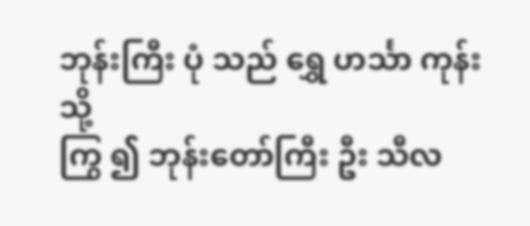ဘုန်းကြီး ပုံ သည် ရွှေ ဟင်္သာ ကုန်း သို့
ကြွ ၍ ဘုန်းတော်ကြီး ဦး သီလ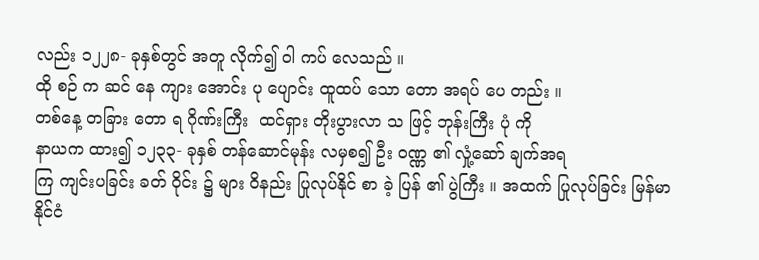လည်း ၁၂၂၈- ခုနှစ်တွင် အတူ လိုက်၍ ဝါ ကပ် လေသည် ။
ထို စဉ် က ဆင် နေ ကျား အောင်း ပု ပျောင်း ထူထပ် သော တော အရပ် ပေ တည်း ။
တစ်နေ့ တခြား တော ရ ဂိုဏ်းကြီး  ထင်ရှား တိုးပွားလာ သ ဖြင့် ဘုန်းကြီး ပုံ ကို
နာယက ထား၍ ၁၂၃၃- ခုနှစ် တန်ဆောင်မုန်း လမှစ၍ ဦး ဝဏ္ဏ ၏ လှုံ့ဆော် ချက်အရ
ကြ ကျင်းပခြင်း ခတ် ဝိုင်း ၌ များ ဝိနည်း ပြုလုပ်နိုင် စာ ခဲ့ ပြန် ၏ ပွဲကြီး ။ အထက် ပြုလုပ်ခြင်း မြန်မာနိုင်ငံ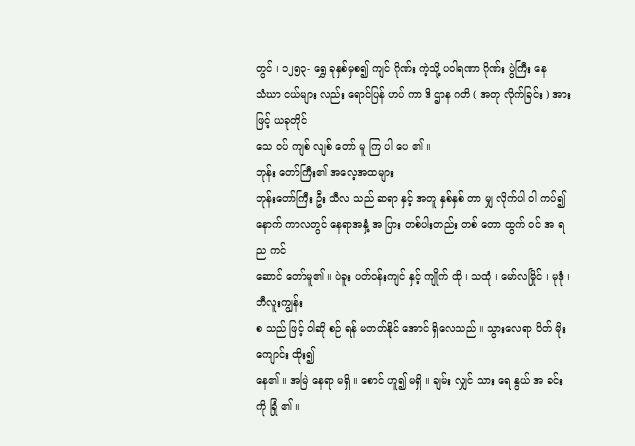တွင် ၊ ၁၂၅၃- ရွှေ ခုနှစ်မှစ၍ ကျင် ဂိုဏ်း ကဲ့သို့ ပဝါရဏာ ဂိုဏ်း ပွဲကြီး နေ
သံဃာ ငယ်များ လည်း ရောင်ပြန် ဟပ် ကာ ဒိ ဌာန ဂတိ ( အတု လိုက်ခြင်း ) အား ဖြင့် ယခုတိုင်
သေ ဝပ် ကျစ် လျစ် တော် မူ ကြ ပါ ပေ ၏ ။
ဘုန်း တော်ကြီး၏ အလေ့အထများ
ဘုန်းတော်ကြီး ဦး သီလ သည် ဆရာ နှင့် အတူ နှစ်နှစ် တာ မျှ လိုက်ပါ ဝါ ကပ်၍
နောက် ကာလတွင် နေရာအနှံ့ အ ပြား တစ်ပါးတည်း တစ် တော ထွက် ဝင် အ ရ ည ကင်
ဆောင် တော်မူ၏ ။ ပဲခူး ပတ်ဝန်းကျင် နှင့် ကျိုက် ထို ၊ သထုံ ၊ မော်လမြိုင် ၊ မုဒုံ ၊ ဘီလူးကျွန်း
စ သည် ဖြင့် ဝါဆို စဉ် ရန် မတတ်နိုင် အောင် ရှိလေသည် ။ သွားလေရာ ပိတ် မိုး ကျောင်း ထိုး၍
နေ၏ ။ အမြဲ နေရာ မရှိ ။ စောင် ဟူ၍ မရှိ ။ ချမ်း လျှင် သား ရေ နွယ် အ ခင်း ကို ခြုံ ၏ ။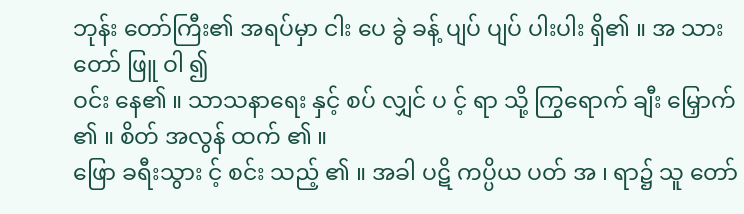ဘုန်း တော်ကြီး၏ အရပ်မှာ ငါး ပေ ခွဲ ခန့် ပျပ် ပျပ် ပါးပါး ရှိ၏ ။ အ သားတော် ဖြူ ဝါ ၍
ဝင်း နေ၏ ။ သာသနာရေး နှင့် စပ် လျှင် ပ င့် ရာ သို့ ကြွရောက် ချီး မြှောက် ၏ ။ စိတ် အလွန် ထက် ၏ ။
ဖြော ခရီးသွား င့် စင်း သည့် ၏ ။ အခါ ပဋိ ကပ္ပိယ ပတ် အ ၊ ရာ၌ သူ တော်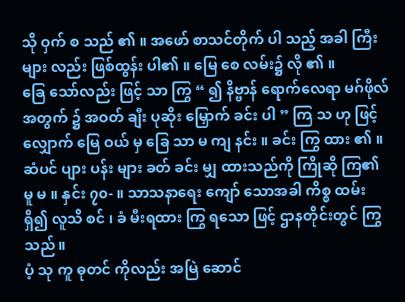သို ဝှက် စ သည် ၏ ။ အဖော် စာသင်တိုက် ပါ သည့် အခါ ကြီးများ လည်း ဖြစ်ထွန်း ပါ၏ ။ မြေ စေ လမ်း၌ လို ၏ ။
ခြေ သော်လည်း ဖြင့် သာ ကြွ “ ၍ နိဗ္ဗာန် ရောက်လေရာ မဂ်ဖိုလ် အတွက် ၌ အဝတ် ချီး ပုဆိုး မြှောက် ခင်း ပါ ” ကြ သ ဟု ဖြင့် လျှောက် မြေ ဝယ် မှ ခြေ သာ မ ကျ နင်း ။ ခင်း ကြွ ထား ၏ ။
ဆံပင် ပျား ပန်း များ ခတ် ခင်း မျှ ထားသည်ကို ကြိုဆို ကြ၏ မူ မ ။ နှင်း ၇၀- ။ သာသနာရေး ကျော် သောအခါ ကိစ္စ ထမ်း ရှိ၍ လူသိ စင် ၊ ခံ မီးရထား ကြွ ရသော ဖြင့် ဌာနတိုင်းတွင် ကြွ သည် ။
ပံ့ သု ကူ ဓုတင် ကိုလည်း အမြဲ ဆောင်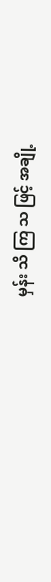မှန်း သိ ကြ သ ဖြင့် အချို့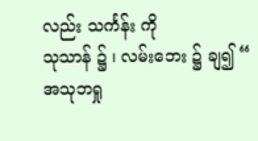လည်း သင်္ကန်း ကို
သုသာန် ၌ ၊ လမ်းဘေး ၌ ချ၍ “ အသုဘရှု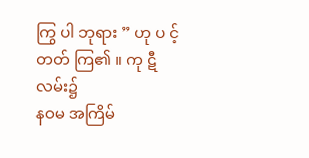ကြွ ပါ ဘုရား ” ဟု ပ င့် တတ် ကြ၏ ။ ကု ဋီ လမ်း၌
နဝမ အကြိမ်